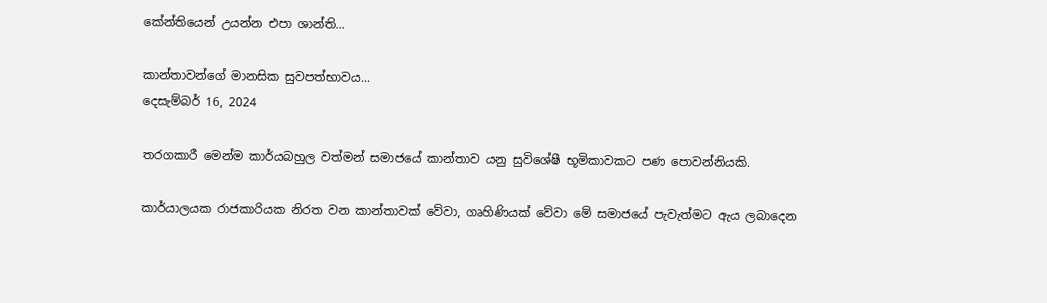කේන්තියෙන් උයන්න එපා ශාන්ති...

කාන්තාවන්ගේ මානසික සුවපත්භාවය...
දෙසැම්බර් 16, 2024

තරගකාරී මෙන්ම කාර්යබහුල වත්මන් සමාජයේ කාන්තාව යනු සුවිශේෂී භූමිකාවකට පණ පොවන්නියකි.

කාර්යාලයක රාජකාරියක නිරත වන කාන්තාවක් වේවා, ගෘහිණියක් වේවා මේ සමාජයේ පැවැත්මට ඇය ලබාදෙන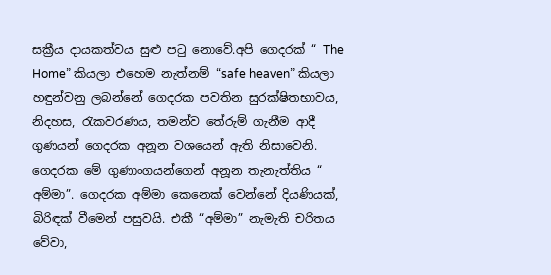සක්‍රීය දායකත්වය සුළු පටු නොවේ.අපි ගෙදරක් “ The Home” කියලා එහෙම නැත්නම් “safe heaven” කියලා හඳුන්වනු ලබන්නේ ගෙදරක පවතින සුරක්ෂිතභාවය, නිදහස, රැකවරණය, තමන්ව තේරුම් ගැනීම ආදී ගුණයන් ගෙදරක අනූන වශයෙන් ඇති නිසාවෙනි. ගෙදරක මේ ගුණාංගයන්ගෙන් අනූන තැනැත්තිය “ අම්මා”. ගෙදරක අම්මා කෙනෙක් වෙන්නේ දියණියක්, බිරිඳක් වීමෙන් පසුවයි. එකී “අම්මා” නැමැති චරිතය වේවා,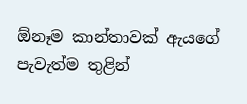ඕනෑම කාන්තාවක් ඇයගේ පැවැත්ම තුළින්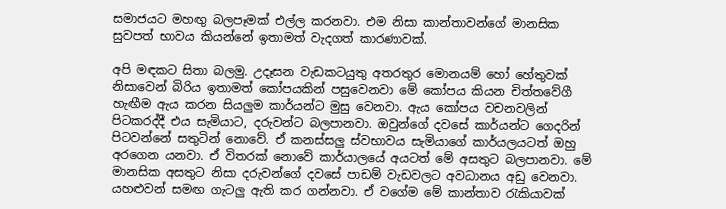සමාජයට මහඟු බලපෑමක් එල්ල කරනවා. එම නිසා කාන්තාවන්ගේ මානසික සුවපත් භාවය කියන්නේ ඉතාමත් වැදගත් කාරණාවක්.

අපි මඳකට සිතා බලමු. උදෑසන වැඩකටයුතු අතරතුර මොනයම් හෝ හේතුවක් නිසාවෙන් බිරිය ඉතාමත් කෝපයකින් පසුවෙනවා මේ කෝපය කියන චිත්තවේගී හැඟීම ඇය කරන සියලුම කාර්යන්ට මුසු වෙනවා. ඇය කෝපය වචනවලින් පිටකරද්දී එය සැමියාට, දරුවන්ට බලපානවා. ඔවුන්ගේ දවසේ කාර්යන්ට ගෙදරින් පිටවන්නේ සතුටින් නොවේ. ඒ කනස්සලු ස්වභාවය සැමියාගේ කාර්යලයටත් ඔහු අරගෙන යනවා. ඒ විතරක් නොවේ කාර්යාලයේ අයටත් මේ අසතුට බලපානවා. මේ මානසික අසතුට නිසා දරුවන්ගේ දවසේ පාඩම් වැඩවලට අවධානය අඩු වෙනවා. යහළුවන් සමඟ ගැටලු ඇති කර ගන්නවා. ඒ වගේම මේ කාන්තාව රැකියාවක්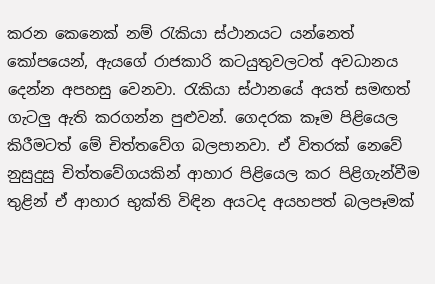කරන කෙනෙක් නම් රැකියා ස්ථානයට යන්නෙත් කෝපයෙන්, ඇයගේ රාජකාරි කටයුතුවලටත් අවධානය දෙන්න අපහසු වෙනවා. රැකියා ස්ථානයේ අයත් සමඟත් ගැටලු ඇති කරගන්න පුළුවන්. ගෙදරක කෑම පිළියෙල කිරීමටත් මේ චිත්තවේග බලපානවා. ඒ විතරක් නෙවේ නුසුදුසු චිත්තවේගයකින් ආහාර පිළියෙල කර පිළිගැන්වීම තුළින් ඒ ආහාර භුක්ති විඳින අයටද අයහපත් බලපෑමක්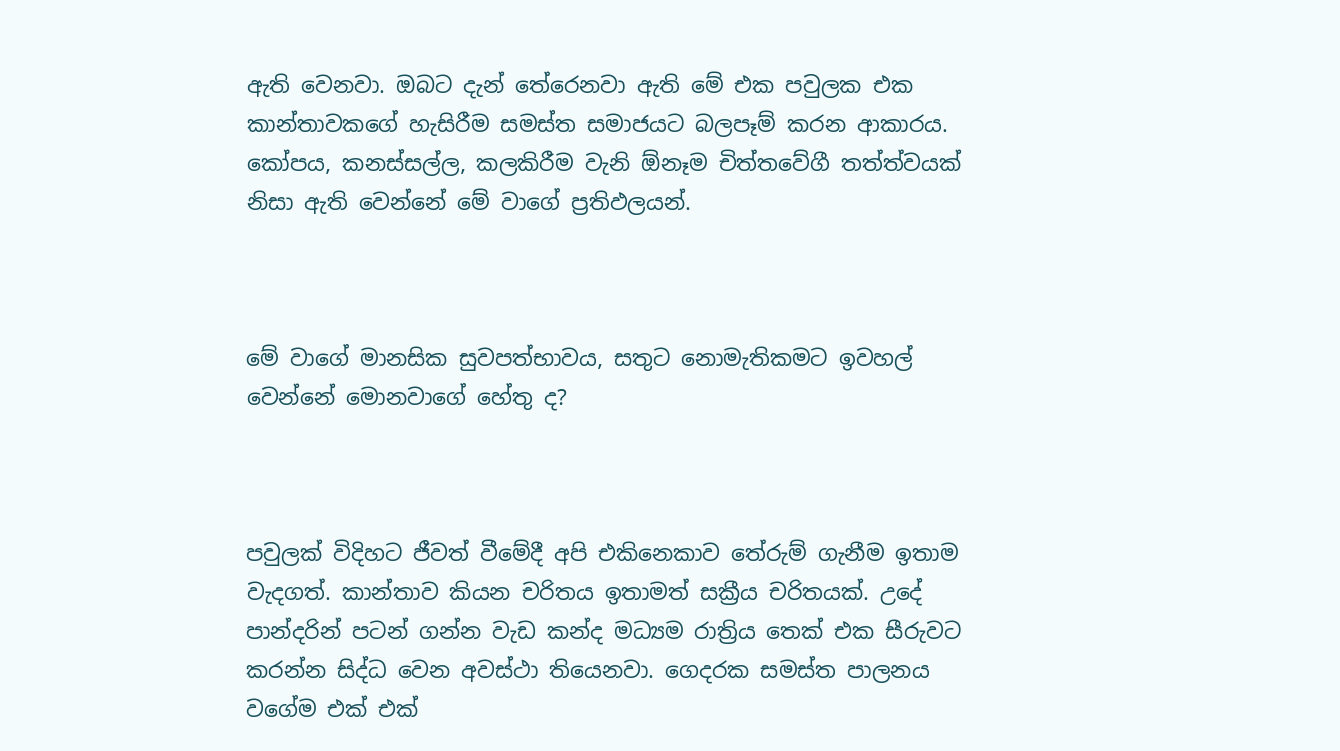ඇති වෙනවා. ඔබට දැන් තේරෙනවා ඇති මේ එක පවුලක එක කාන්තාවකගේ හැසිරීම සමස්ත සමාජයට බලපෑම් කරන ආකාරය. කෝපය, කනස්සල්ල, කලකිරීම වැනි ඕනෑම චිත්තවේගී තත්ත්වයක් නිසා ඇති වෙන්නේ මේ වාගේ ප්‍රතිඵලයන්.



මේ වාගේ මානසික සුවපත්භාවය, සතුට නොමැතිකමට ඉවහල් වෙන්නේ මොනවාගේ හේතු ද?



පවුලක් විදිහට ජීවත් වීමේදී අපි එකිනෙකාව තේරුම් ගැනීම ඉතාම වැදගත්. කාන්තාව කියන චරිතය ඉතාමත් සක්‍රීය චරිතයක්. උදේ පාන්දරින් පටන් ගන්න වැඩ කන්ද මධ්‍යම රාත්‍රිය තෙක් එක සීරුවට කරන්න සිද්ධ වෙන අවස්ථා තියෙනවා. ගෙදරක සමස්ත පාලනය වගේම එක් එක්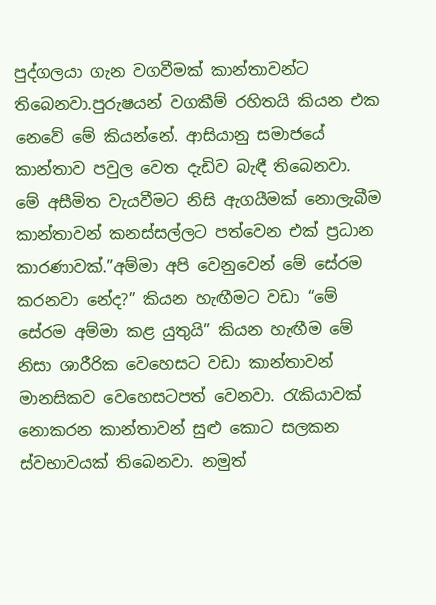පුද්ගලයා ගැන වගවීමක් කාන්තාවන්ට තිබෙනවා.පුරුෂයන් වගකීම් රහිතයි කියන එක නෙවේ මේ කියන්නේ. ආසියානු සමාජයේ කාන්තාව පවුල වෙත දැඩිව බැඳී තිබෙනවා. මේ අසීමිත වැයවීමට නිසි ඇගයීමක් නොලැබීම කාන්තාවන් කනස්සල්ලට පත්වෙන එක් ප්‍රධාන කාරණාවක්.”අම්මා අපි වෙනුවෙන් මේ සේරම කරනවා නේද?” කියන හැඟීමට වඩා “මේ සේරම අම්මා කළ යුතුයි” කියන හැඟීම මේ නිසා ශාරීරික වෙහෙසට වඩා කාන්තාවන් මානසිකව වෙහෙසටපත් වෙනවා. රැකියාවක් නොකරන කාන්තාවන් සුළු කොට සලකන ස්වභාවයක් තිබෙනවා. නමුත්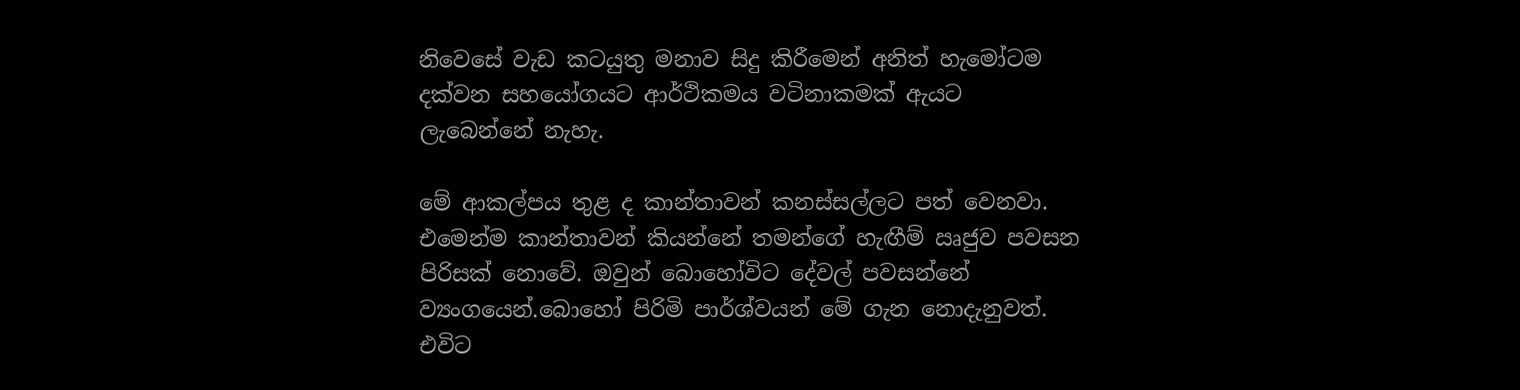නිවෙසේ වැඩ කටයුතු මනාව සිදු කිරීමෙන් අනිත් හැමෝටම දක්වන සහයෝගයට ආර්ථිකමය වටිනාකමක් ඇයට ලැබෙන්නේ නැහැ.

මේ ආකල්පය තුළ ද කාන්තාවන් කනස්සල්ලට පත් වෙනවා. එමෙන්ම කාන්තාවන් කියන්නේ තමන්ගේ හැඟීම් ඍජුව පවසන පිරිසක් නොවේ. ඔවුන් බොහෝවිට දේවල් පවසන්නේ ව්‍යංගයෙන්.බොහෝ පිරිමි පාර්ශ්වයන් මේ ගැන නොදැනුවත්. එවිට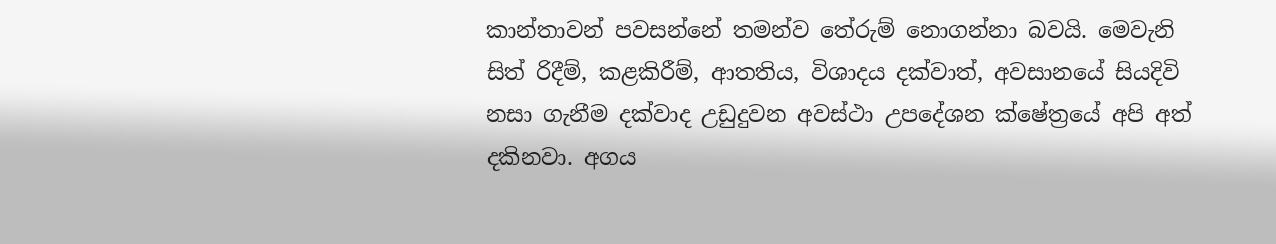කාන්තාවන් පවසන්නේ තමන්ව තේරුම් නොගන්නා බවයි. මෙවැනි සිත් රිදීම්, කළකිරීම්, ආතතිය, විශාදය දක්වාත්, අවසානයේ සියදිවි නසා ගැනීම දක්වාද උඩුදුවන අවස්ථා උපදේශන ක්ෂේත්‍රයේ අපි අත් දකිනවා. අගය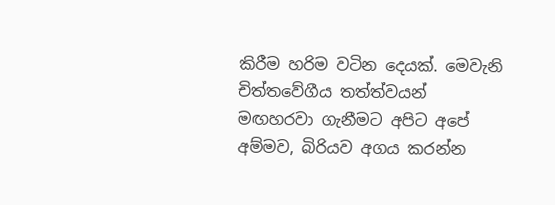කිරීම හරිම වටින දෙයක්. මෙවැනි චිත්තවේගීය තත්ත්වයන් මඟහරවා ගැනීමට අපිට අපේ අම්මව, බිරියව අගය කරන්න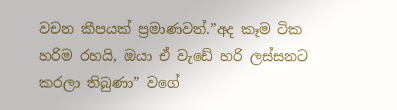වචන කීපයක් ප්‍රමාණවත්.”අද කෑම ටික හරිම රහයි, ඔයා ඒ වැඩේ හරි ලස්සනට කරලා තිබුණා” වගේ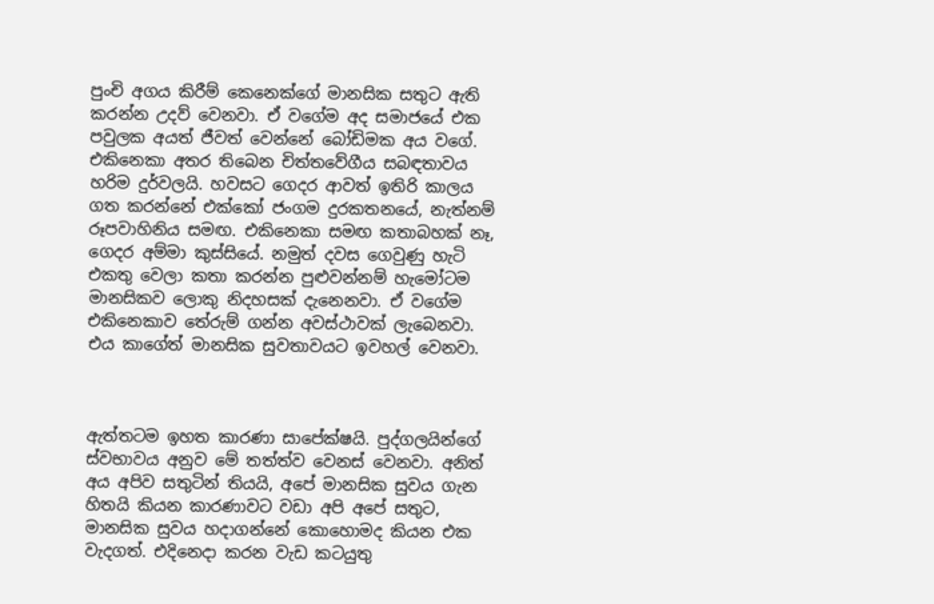පුංචි අගය කිරීම් කෙනෙක්ගේ මානසික සතුට ඇති කරන්න උදව් වෙනවා. ඒ වගේම අද සමාජයේ එක පවුලක අයත් ජීවත් වෙන්නේ බෝඩිමක අය වගේ. එකිනෙකා අතර තිබෙන චිත්තවේගීය සබඳතාවය හරිම දුර්වලයි. හවසට ගෙදර ආවත් ඉතිරි කාලය ගත කරන්නේ එක්කෝ ජංගම දුරකතනයේ, නැත්නම් රූපවාහිනිය සමඟ. එකිනෙකා සමඟ කතාබහක් නෑ, ගෙදර අම්මා කුස්සියේ. නමුත් දවස ගෙවුණු හැටි එකතු වෙලා කතා කරන්න පුළුවන්නම් හැමෝටම මානසිකව ලොකු නිදහසක් දැනෙනවා. ඒ වගේම එකිනෙකාව තේරුම් ගන්න අවස්ථාවක් ලැබෙනවා. එය කාගේත් මානසික සුවතාවයට ඉවහල් වෙනවා.



ඇත්තටම ඉහත කාරණා සාපේක්ෂයි. පුද්ගලයින්ගේ ස්වභාවය අනුව මේ තත්ත්ව වෙනස් වෙනවා. අනිත් අය අපිව සතුටින් තියයි, අපේ මානසික සුවය ගැන හිතයි කියන කාරණාවට වඩා අපි අපේ සතුට, මානසික සුවය හදාගන්නේ කොහොමද කියන එක වැදගත්. එදිනෙදා කරන වැඩ කටයුතු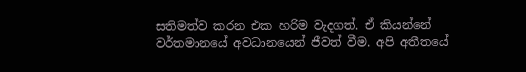සතිමත්ව කරන එක හරිම වැදගත්. ඒ කියන්නේ වර්තමානයේ අවධානයෙන් ජීවත් වීම. අපි අතීතයේ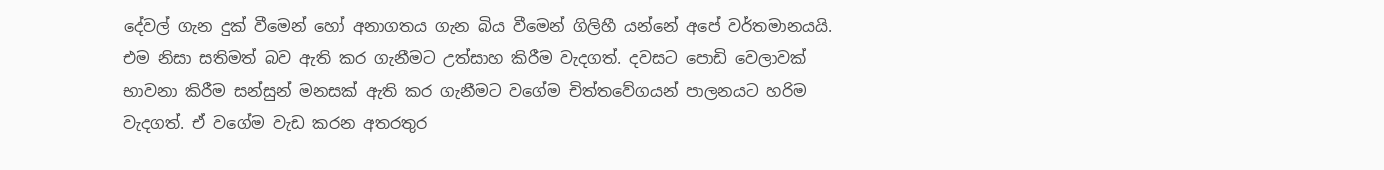දේවල් ගැන දුක් වීමෙන් හෝ අනාගතය ගැන බිය වීමෙන් ගිලිහී යන්නේ අපේ වර්තමානයයි. එම නිසා සතිමත් බව ඇති කර ගැනීමට උත්සාහ කිරීම වැදගත්. දවසට පොඩි වෙලාවක් භාවනා කිරීම සන්සුන් මනසක් ඇති කර ගැනීමට වගේම චිත්තවේගයන් පාලනයට හරිම වැදගත්. ඒ වගේම වැඩ කරන අතරතුර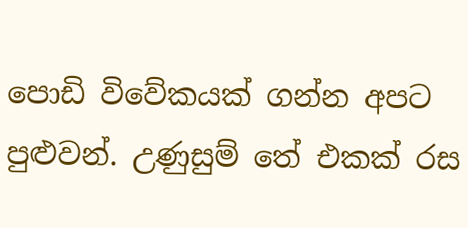පොඩි විවේකයක් ගන්න අපට පුළුවන්. උණුසුම් තේ එකක් රස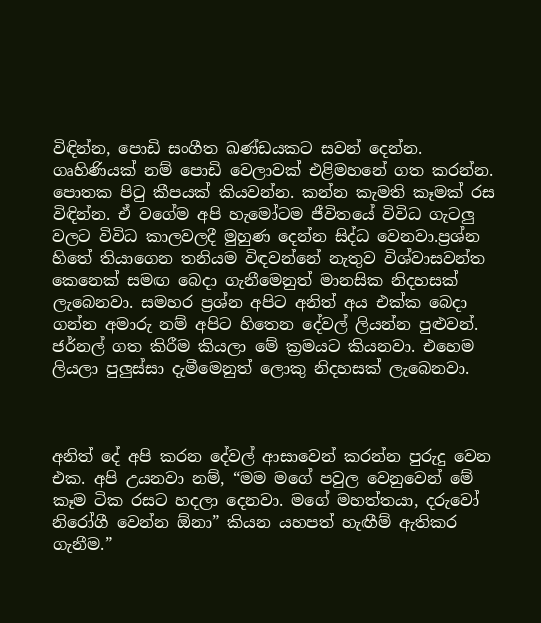විඳින්න, පොඩි සංගීත ඛණ්ඩයකට සවන් දෙන්න. ගෘහිණියක් නම් පොඩි වෙලාවක් එළිමහනේ ගත කරන්න. පොතක පිටු කීපයක් කියවන්න. කන්න කැමති කෑමක් රස විඳින්න. ඒ වගේම අපි හැමෝටම ජීවිතයේ විවිධ ගැටලු වලට විවිධ කාලවලදී මුහුණ දෙන්න සිද්ධ වෙනවා.ප්‍රශ්න හිතේ තියාගෙන තනියම විඳවන්නේ නැතුව විශ්වාසවන්ත කෙනෙක් සමඟ බෙදා ගැනීමෙනුත් මානසික නිදහසක් ලැබෙනවා. සමහර ප්‍රශ්න අපිට අනිත් අය එක්ක බෙදා ගන්න අමාරු නම් අපිට හිතෙන දේවල් ලියන්න පුළුවන්. ජර්නල් ගත කිරීම කියලා මේ ක්‍රමයට කියනවා. එහෙම ලියලා පුලුස්සා දැමීමෙනුත් ලොකු නිදහසක් ලැබෙනවා.



අනිත් දේ අපි කරන දේවල් ආසාවෙන් කරන්න පුරුදු වෙන එක. අපි උයනවා නම්, “මම මගේ පවුල වෙනුවෙන් මේ කෑම ටික රසට හදලා දෙනවා. මගේ මහත්තයා, දරුවෝ නිරෝගී වෙන්න ඕනා” කියන යහපත් හැඟීම් ඇතිකර ගැනීම.”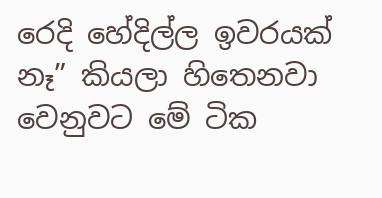රෙදි හේදිල්ල ඉවරයක් නෑ” කියලා හිතෙනවා වෙනුවට මේ ටික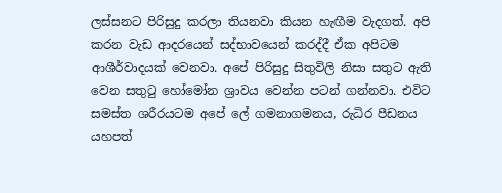ලස්සනට පිරිසුදු කරලා තියනවා කියන හැඟීම වැදගත්. අපි කරන වැඩ ආදරයෙන් සද්භාවයෙන් කරද්දී ඒක අපිටම ආශීර්වාදයක් වෙනවා. අපේ පිරිසුදු සිතුවිලි නිසා සතුට ඇති වෙන සතුටු හෝමෝන ශ්‍රාවය වෙන්න පටන් ගන්නවා. එවිට සමස්ත ශරීරයටම අපේ ලේ ගමනාගමනය, රුධිර පීඩනය යහපත්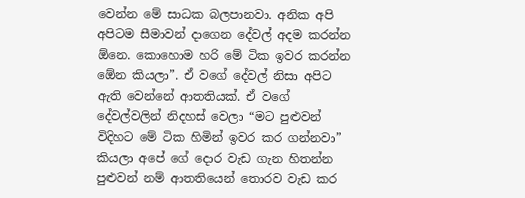වෙන්න මේ සාධක බලපානවා. අනික අපි අපිටම සීමාවන් දාගෙන දේවල් අදම කරන්න ඕනෙ. කොහොම හරි මේ ටික ඉවර කරන්න ඕ‍ෙන කියලා”. ඒ වගේ දේවල් නිසා අපිට ඇති වෙන්නේ ආතතියක්. ඒ වගේ දේවල්වලින් නිදහස් වෙලා “මට පුළුවන් විදිහට මේ ටික හිමින් ඉවර කර ගන්නවා” කියලා අපේ ගේ දොර වැඩ ගැන හිතන්න පුළුවන් නම් ආතතියෙන් තොරව වැඩ කර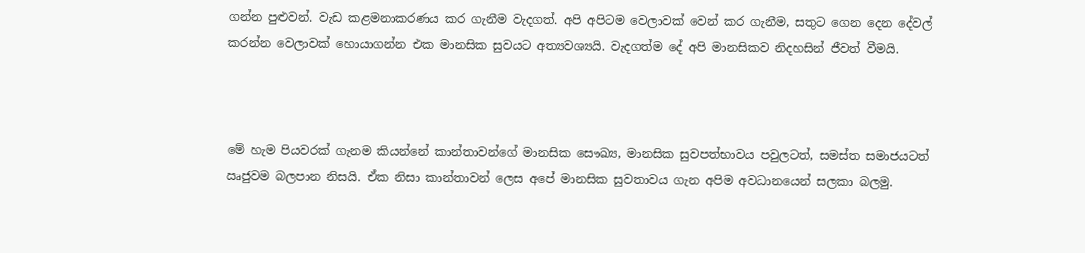ගන්න පුළුවන්. වැඩ කළමනාකරණය කර ගැනීම වැදගත්. අපි අපිටම වෙලාවක් වෙන් කර ගැනීම, සතුට ගෙන දෙන දේවල් කරන්න වෙලාවක් හොයාගන්න එක මානසික සුවයට අත්‍යවශ්‍ය‍යි. වැදගත්ම දේ අපි මානසිකව නිදහසින් ජීවත් වීමයි.



මේ හැම පියවරක් ගැනම කියන්නේ කාන්තාවන්ගේ මානසික සෞඛ්‍ය, මානසික සුවපත්භාවය පවුලටත්, සමස්ත සමාජයටත් ඍජුවම බලපාන නිසයි. ඒක නිසා කාන්තාවන් ලෙස අපේ මානසික සුවතාවය ගැන අපිම අවධානයෙන් සලකා බලමු.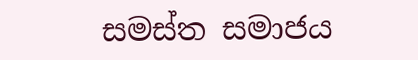සමස්ත සමාජය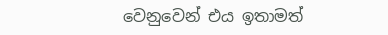වෙනුවෙන් එය ඉතාමත්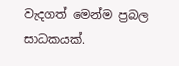වැදගත් මෙන්ම ප්‍රබල සාධකයක්.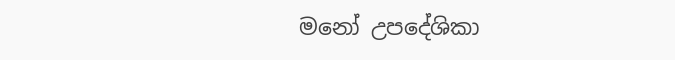මනෝ උපදේශිකා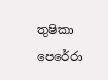තුෂිකා පෙරේරා